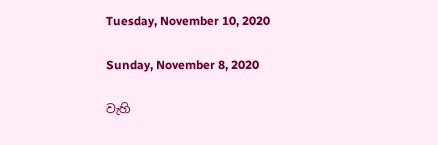Tuesday, November 10, 2020

Sunday, November 8, 2020

වැහි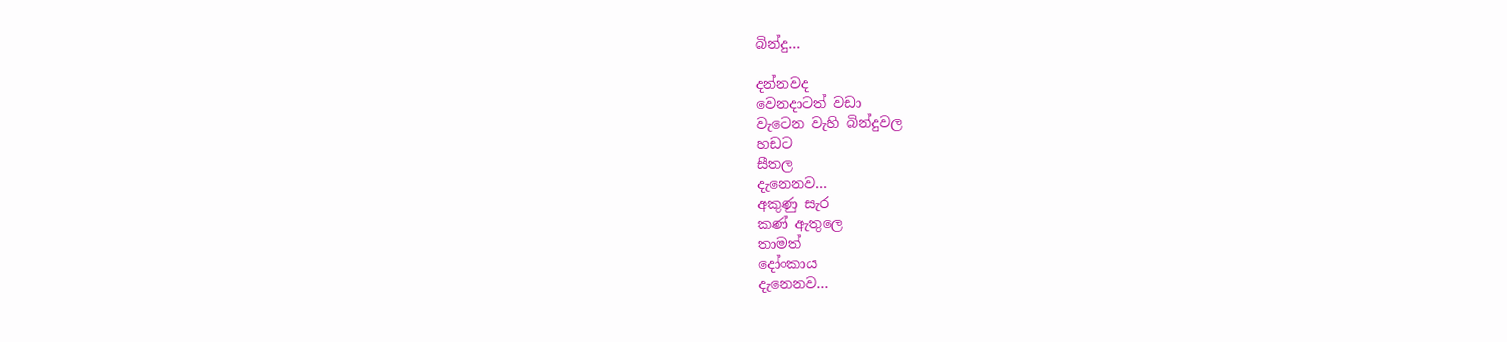බින්දු...

දන්නවද
වෙනදාටත් වඩා
වැටෙන වැහි බින්දුවල
හඩට
සීතල
දැනෙනව...
අකුණු සැර
කණ් ඇතුලෙ
තාමත්
දෝංකාය
දැනෙනව...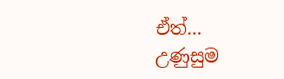ඒත්...
උණුසුම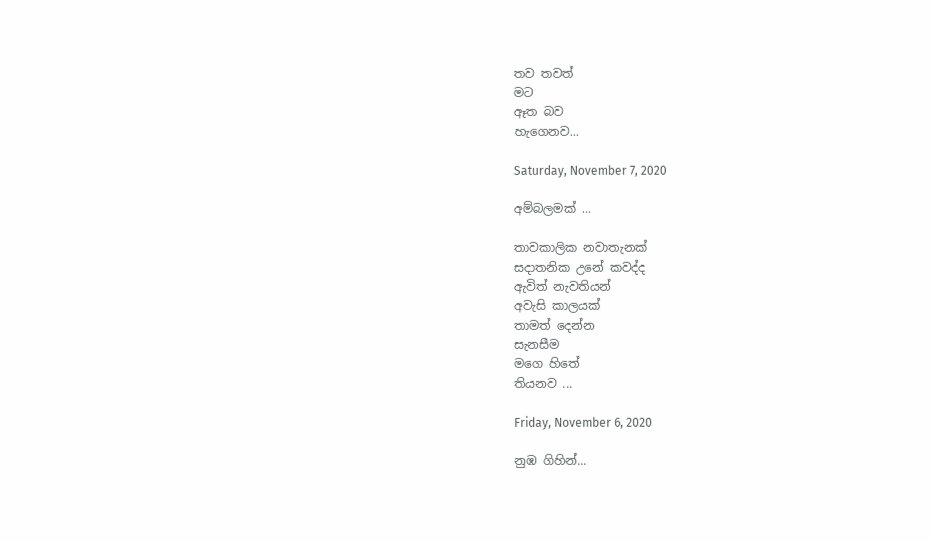තව තවත්
මට
ඈත බව
හැගෙනව...

Saturday, November 7, 2020

අම්බලමක් ...

තාවකාලික නවාතැනක්
සදාතනික උනේ කවද්ද
ඇවිත් නැවතියන්
අවැසි කාලයක්
තාමත් දෙන්න
සැනසීම
මගෙ හිතේ
තියනව ...

Friday, November 6, 2020

නුඹ ගිහින්...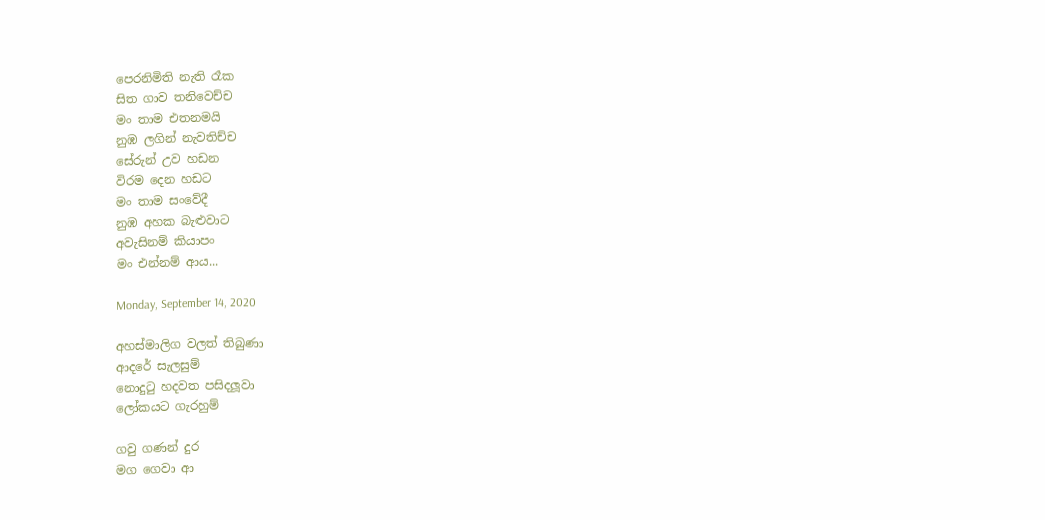පෙරනිමිති නැති රෑක
සිත ගාව තනිවෙච්ච
මං තාම එතනමයි
නුඹ ලගින් නැවතිච්ච
සේරුන් උව හඩන
විරම දෙන හඩට
මං තාම සංවේදී
නුඹ අහක බැළුවාට
අවැසිනම් කියාපං
මං එන්නම් ආය...

Monday, September 14, 2020

අහස්මාලිග වලත් තිබුණා
ආදරේ සැලසුම්
නොදුටු හදවත පසිදලූවා
ලෝකයට ගැරහුම්

ගවු ගණන් දුර
මග ගෙවා ආ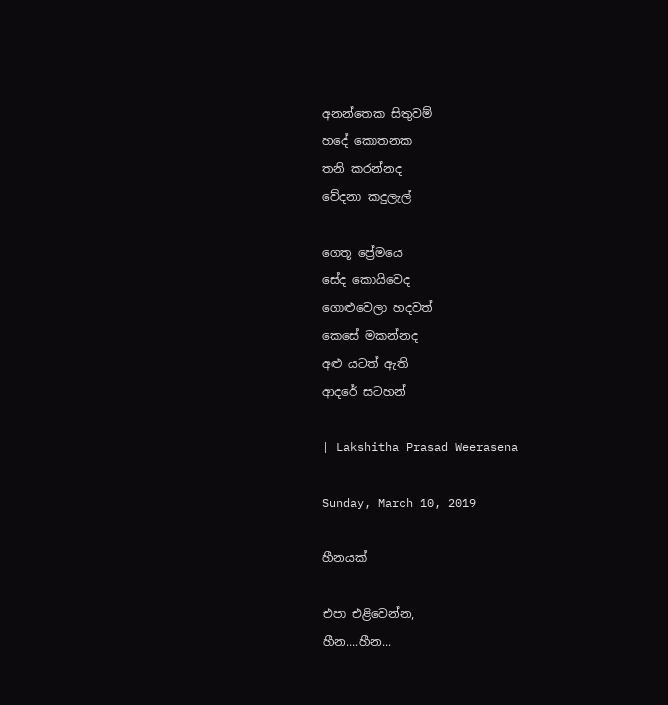අනන්තෙක සිතුවම්
හදේ කොතනක
තනි කරන්නද
වේදනා කදුලැල්

ගෙතූ ප්‍රේමයෙ
සේද කොයිවෙද
ගොළුවෙලා හදවත්
කෙසේ මකන්නද
අළු යටත් ඇති
ආදරේ සටහන්

| Lakshitha Prasad Weerasena

Sunday, March 10, 2019

හීනයක්

එපා එළිවෙන්න,
හීන....හීන...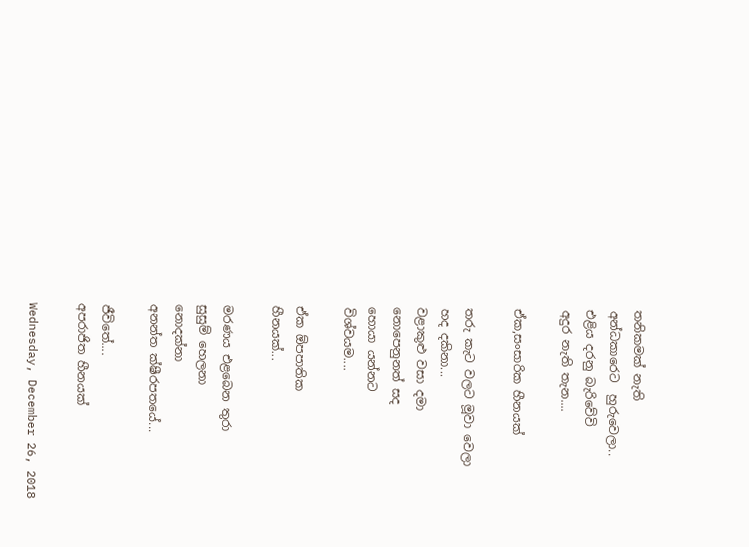තනිකමක් නැති
අන්ධකාරෙට  හුරුවෙලා..
එළිය දරනු බැරිවේවි
අදුර නැති තැන....

ඒක,සංසාරික හීනයක්

තරු කැට වලට මූවා වෙලා
හද දකිනා...
වළාකුළු වසා දමා
නොපෙනුනත් සද
හොයා යන්නට
විශ්වයම....

ඒක ඕපපාතික
හීනයක්...

මරණය එළබෙන තුරා
සුසුම් හෙලනා
නොදක්නා
අනන්ත ක්ෂීරපතයේ...

ජීවිතේ....
අපරාජිත හීනයක්

Wednesday, December 26, 2018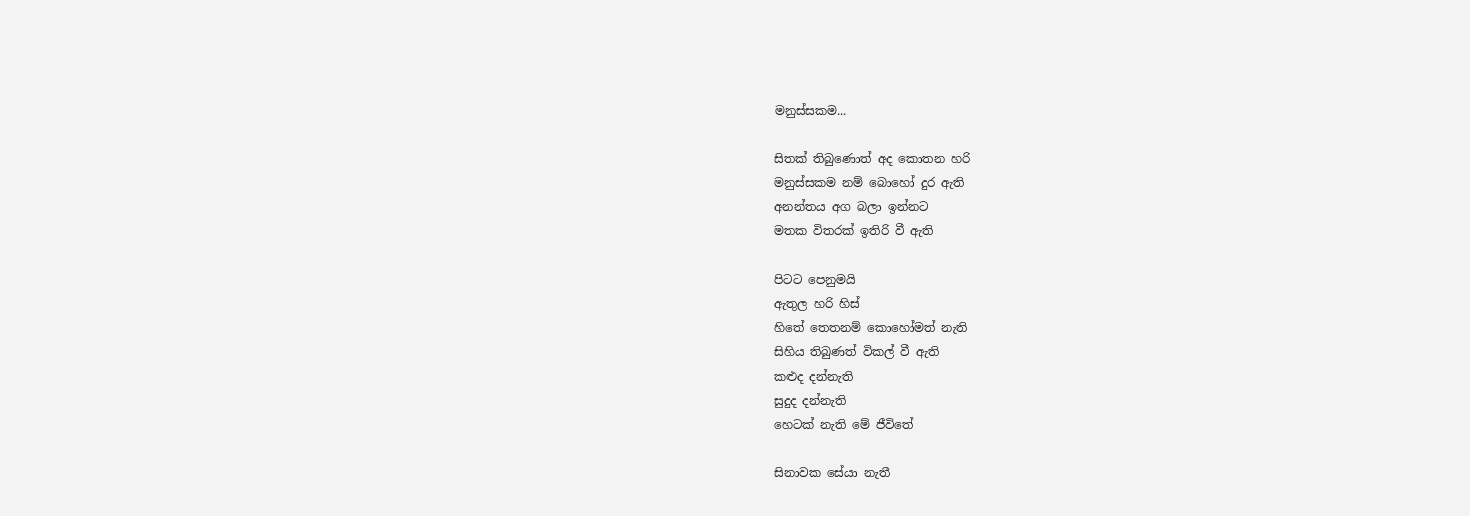මනුස්සකම...

සිතක් තිබුණොත් අද කොතන හරි
මනුස්සකම නම් බොහෝ දුර ඇති
අනන්තය අග බලා ඉන්නට
මතක විතරක් ඉතිරි වී ඇති

පිටට පෙනුමයි
ඇතුල හරි හිස්
හිතේ තෙතනම් කොහෝමත් නැති
සිහිය තිබුණත් විකල් වී ඇති
කළුද දන්නැති
සුදුද දන්නැති
හෙටක් නැති මේ ජීවිතේ

සිනාවක සේයා නැතී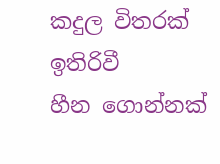කදුල විතරක් ඉතිරිවී
හීන ගොන්නක්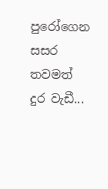පුරෝගෙන
සසර තවමත් දුර වැඩී...